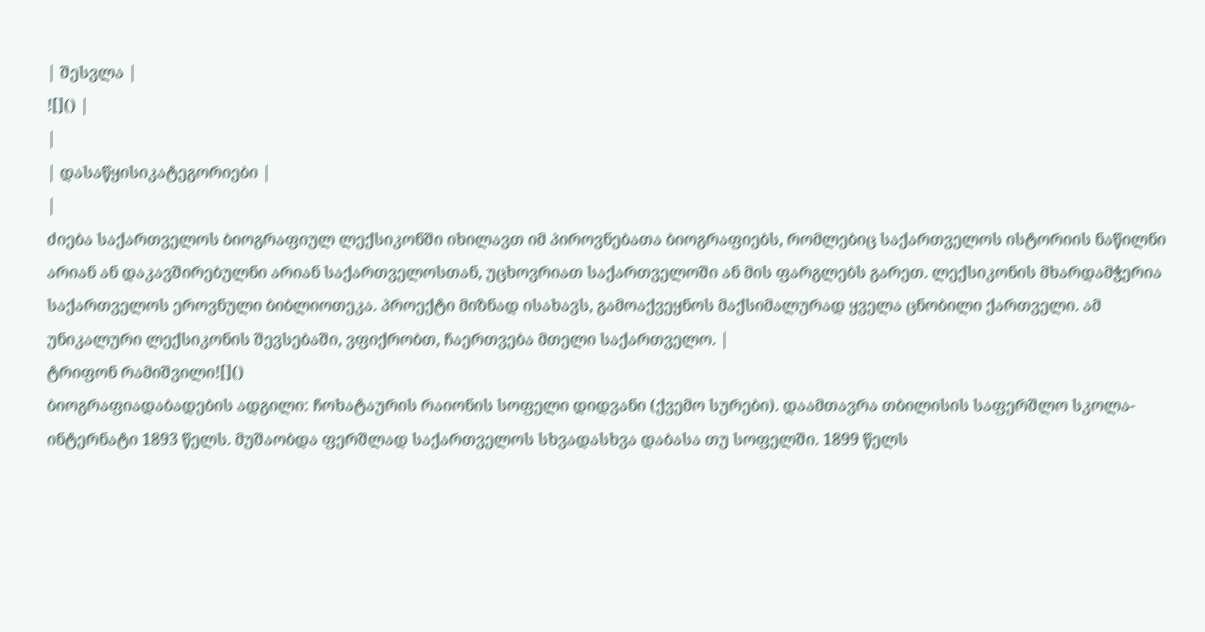| შესვლა |
![]() |
|
| დასაწყისიკატეგორიები |
|
ძიება საქართველოს ბიოგრაფიულ ლექსიკონში იხილავთ იმ პიროვნებათა ბიოგრაფიებს, რომლებიც საქართველოს ისტორიის ნაწილნი არიან ან დაკავშირებულნი არიან საქართველოსთან, უცხოვრიათ საქართველოში ან მის ფარგლებს გარეთ. ლექსიკონის მხარდამჭერია საქართველოს ეროვნული ბიბლიოთეკა. პროექტი მიზნად ისახავს, გამოაქვეყნოს მაქსიმალურად ყველა ცნობილი ქართველი. ამ უნიკალური ლექსიკონის შევსებაში, ვფიქრობთ, ჩაერთვება მთელი საქართველო. |
ტრიფონ რამიშვილი![]()
ბიოგრაფიადაბადების ადგილი: ჩოხატაურის რაიონის სოფელი დიდვანი (ქვემო სურები). დაამთავრა თბილისის საფერშლო სკოლა-ინტერნატი 1893 წელს. მუშაობდა ფერშლად საქართველოს სხვადასხვა დაბასა თუ სოფელში. 1899 წელს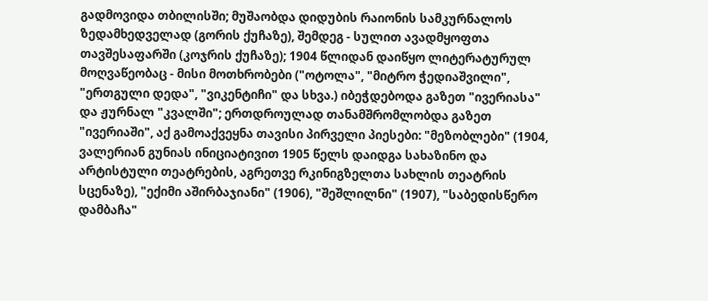გადმოვიდა თბილისში; მუშაობდა დიდუბის რაიონის სამკურნალოს ზედამხედველად (გორის ქუჩაზე), შემდეგ - სულით ავადმყოფთა თავშესაფარში (კოჯრის ქუჩაზე); 1904 წლიდან დაიწყო ლიტერატურულ მოღვაწეობაც - მისი მოთხრობები ("ოტოლა", "მიტრო ჭედიაშვილი", "ერთგული დედა", "ვიკენტიჩი" და სხვა.) იბეჭდებოდა გაზეთ "ივერიასა" და ჟურნალ "კვალში"; ერთდროულად თანამშრომლობდა გაზეთ "ივერიაში", აქ გამოაქვეყნა თავისი პირველი პიესები: "მეზობლები" (1904, ვალერიან გუნიას ინიციატივით 1905 წელს დაიდგა სახაზინო და არტისტული თეატრების, აგრეთვე რკინიგზელთა სახლის თეატრის სცენაზე), "ექიმი აშირბაჯიანი" (1906), "შეშლილნი" (1907), "საბედისწერო დამბაჩა"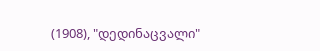(1908), "დედინაცვალი"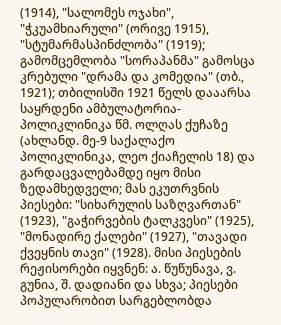(1914), "სალომეს ოჯახი", "ჭკუამხიარული" (ორივე 1915), "სტუმარმასპინძლობა" (1919); გამომცემლობა "სორაპანმა" გამოსცა კრებული "დრამა და კომედია" (თბ., 1921); თბილისში 1921 წელს დააარსა საყრდენი ამბულატორია-პოლიკლინიკა წმ. ოლღას ქუჩაზე (ახლანდ. მე-9 საქალაქო პოლიკლინიკა, ლეო ქიაჩელის 18) და გარდაცვალებამდე იყო მისი ზედამხედველი; მას ეკუთრვნის პიესები: "სიხარულის საზღვართან" (1923), "გაჭირვების ტალკვესი" (1925), "მონადირე ქალები" (1927), "თავადი ქვეყნის თავი" (1928). მისი პიესების რეჟისორები იყვნენ: ა. წუწუნავა, ვ. გუნია, შ. დადიანი და სხვა; პიესები პოპულარობით სარგებლობდა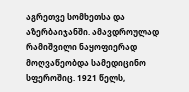აგრეთვე სომხეთსა და აზერბაიჯანში. ამავდროულად რამიშვილი ნაყოფიერად მოღვაწეობდა სამედიცინო სფეროშიც. 1921 წელს,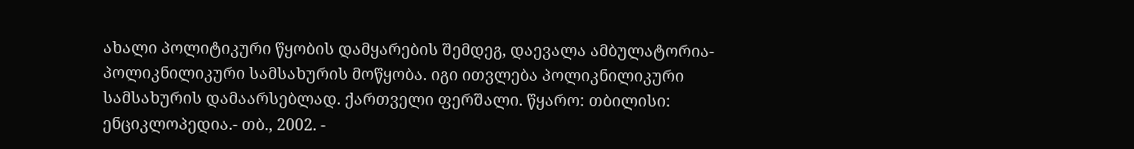ახალი პოლიტიკური წყობის დამყარების შემდეგ, დაევალა ამბულატორია-პოლიკნილიკური სამსახურის მოწყობა. იგი ითვლება პოლიკნილიკური სამსახურის დამაარსებლად. ქართველი ფერშალი. წყარო: თბილისი: ენციკლოპედია.- თბ., 2002. -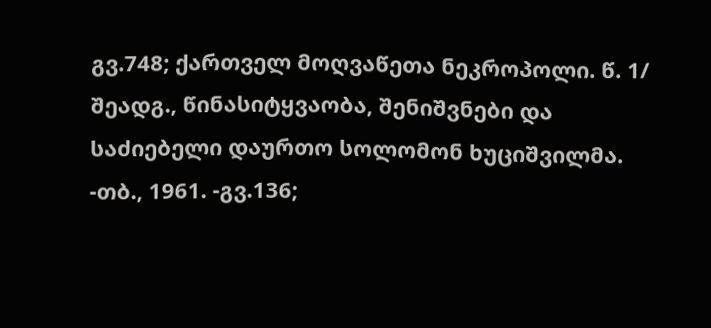გვ.748; ქართველ მოღვაწეთა ნეკროპოლი. წ. 1/ შეადგ., წინასიტყვაობა, შენიშვნები და საძიებელი დაურთო სოლომონ ხუციშვილმა. -თბ., 1961. -გვ.136;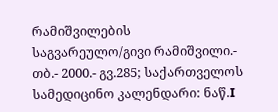რამიშვილების საგვარეულო/გივი რამიშვილი.- თბ.- 2000.- გვ.285; საქართველოს სამედიცინო კალენდარი: ნაწ.I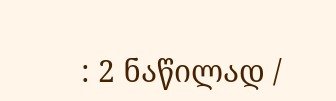: 2 ნაწილად /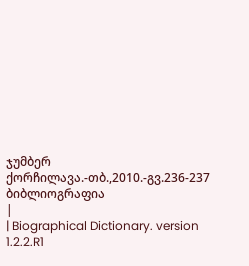ჯუმბერ ქორჩილავა.-თბ.,2010.-გვ.236-237 ბიბლიოგრაფია
|
| Biographical Dictionary. version 1.2.2.R1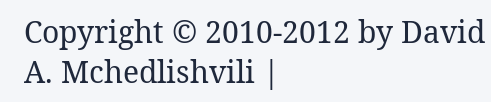Copyright © 2010-2012 by David A. Mchedlishvili |